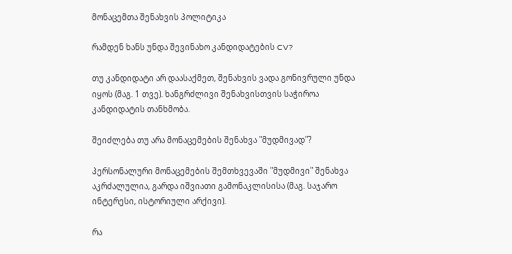მონაცემთა შენახვის პოლიტიკა

რამდენ ხანს უნდა შევინახო კანდიდატების CV?

თუ კანდიდატი არ დაასაქმეთ, შენახვის ვადა გონივრული უნდა იყოს (მაგ. 1 თვე). ხანგრძლივი შენახვისთვის საჭიროა კანდიდატის თანხმობა.

შეიძლება თუ არა მონაცემების შენახვა "მუდმივად"?

პერსონალური მონაცემების შემთხვევაში "მუდმივი" შენახვა აკრძალულია, გარდა იშვიათი გამონაკლისისა (მაგ. საჯარო ინტერესი, ისტორიული არქივი).

რა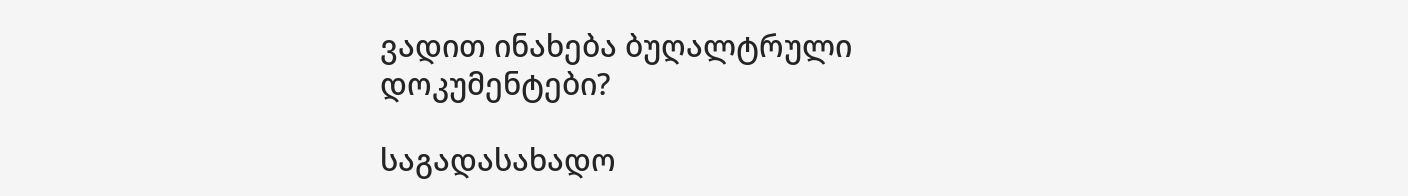ვადით ინახება ბუღალტრული დოკუმენტები?

საგადასახადო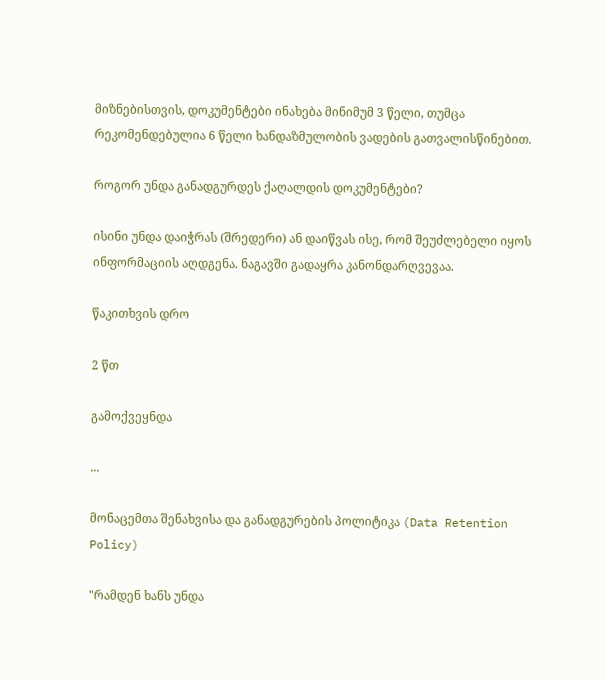მიზნებისთვის, დოკუმენტები ინახება მინიმუმ 3 წელი, თუმცა რეკომენდებულია 6 წელი ხანდაზმულობის ვადების გათვალისწინებით.

როგორ უნდა განადგურდეს ქაღალდის დოკუმენტები?

ისინი უნდა დაიჭრას (შრედერი) ან დაიწვას ისე, რომ შეუძლებელი იყოს ინფორმაციის აღდგენა. ნაგავში გადაყრა კანონდარღვევაა.

წაკითხვის დრო

2 წთ

გამოქვეყნდა

...

მონაცემთა შენახვისა და განადგურების პოლიტიკა (Data Retention Policy)

"რამდენ ხანს უნდა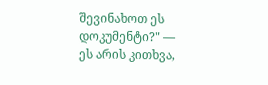შევინახოთ ეს დოკუმენტი?" — ეს არის კითხვა,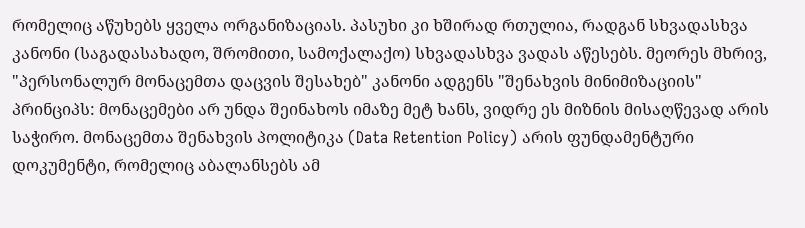რომელიც აწუხებს ყველა ორგანიზაციას. პასუხი კი ხშირად რთულია, რადგან სხვადასხვა კანონი (საგადასახადო, შრომითი, სამოქალაქო) სხვადასხვა ვადას აწესებს. მეორეს მხრივ, "პერსონალურ მონაცემთა დაცვის შესახებ" კანონი ადგენს "შენახვის მინიმიზაციის" პრინციპს: მონაცემები არ უნდა შეინახოს იმაზე მეტ ხანს, ვიდრე ეს მიზნის მისაღწევად არის საჭირო. მონაცემთა შენახვის პოლიტიკა (Data Retention Policy) არის ფუნდამენტური დოკუმენტი, რომელიც აბალანსებს ამ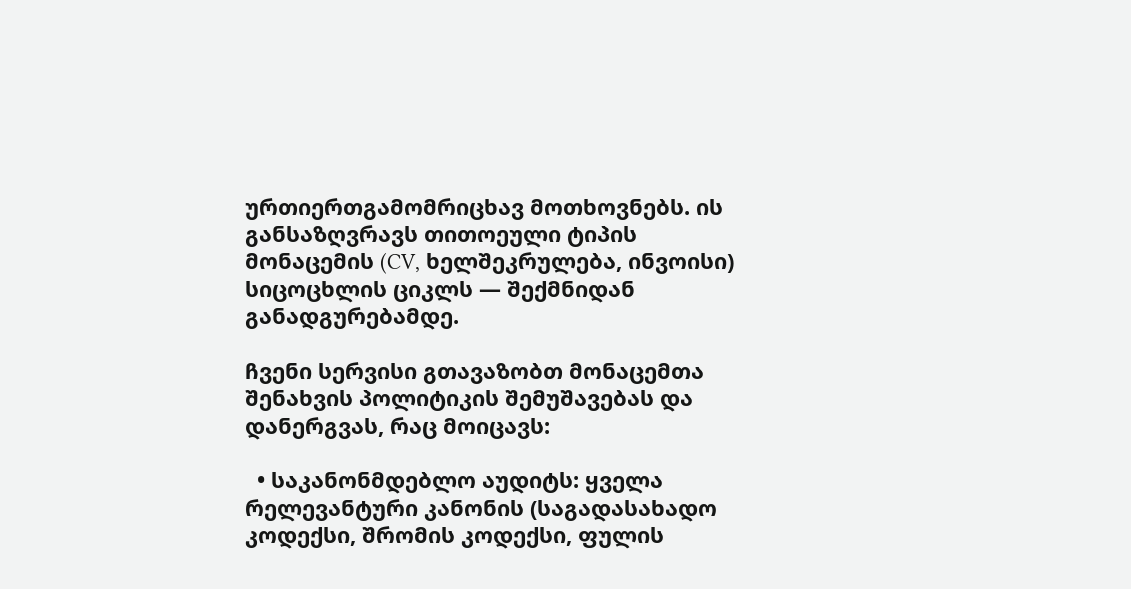ურთიერთგამომრიცხავ მოთხოვნებს. ის განსაზღვრავს თითოეული ტიპის მონაცემის (CV, ხელშეკრულება, ინვოისი) სიცოცხლის ციკლს — შექმნიდან განადგურებამდე.

ჩვენი სერვისი გთავაზობთ მონაცემთა შენახვის პოლიტიკის შემუშავებას და დანერგვას, რაც მოიცავს:

  • საკანონმდებლო აუდიტს: ყველა რელევანტური კანონის (საგადასახადო კოდექსი, შრომის კოდექსი, ფულის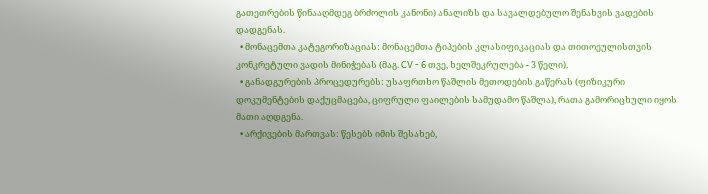გათეთრების წინააღმდეგ ბრძოლის კანონი) ანალიზს და სავალდებულო შენახვის ვადების დადგენას.
  • მონაცემთა კატეგორიზაციას: მონაცემთა ტიპების კლასიფიკაციას და თითოეულისთვის კონკრეტული ვადის მინიჭებას (მაგ. CV - 6 თვე, ხელშეკრულება - 3 წელი).
  • განადგურების პროცედურებს: უსაფრთხო წაშლის მეთოდების გაწერას (ფიზიკური დოკუმენტების დაქუცმაცება, ციფრული ფაილების სამუდამო წაშლა), რათა გამორიცხული იყოს მათი აღდგენა.
  • არქივების მართვას: წესებს იმის შესახებ,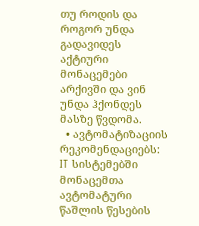თუ როდის და როგორ უნდა გადავიდეს აქტიური მონაცემები არქივში და ვინ უნდა ჰქონდეს მასზე წვდომა.
  • ავტომატიზაციის რეკომენდაციებს: IT სისტემებში მონაცემთა ავტომატური წაშლის წესების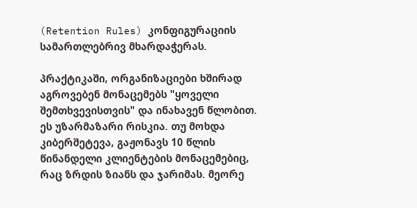(Retention Rules) კონფიგურაციის სამართლებრივ მხარდაჭერას.

პრაქტიკაში, ორგანიზაციები ხშირად აგროვებენ მონაცემებს "ყოველი შემთხვევისთვის" და ინახავენ წლობით. ეს უზარმაზარი რისკია. თუ მოხდა კიბერშეტევა, გაჟონავს 10 წლის წინანდელი კლიენტების მონაცემებიც, რაც ზრდის ზიანს და ჯარიმას. მეორე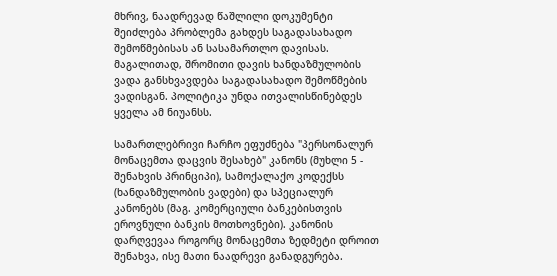მხრივ, ნაადრევად წაშლილი დოკუმენტი შეიძლება პრობლემა გახდეს საგადასახადო შემოწმებისას ან სასამართლო დავისას. მაგალითად, შრომითი დავის ხანდაზმულობის ვადა განსხვავდება საგადასახადო შემოწმების ვადისგან. პოლიტიკა უნდა ითვალისწინებდეს ყველა ამ ნიუანსს.

სამართლებრივი ჩარჩო ეფუძნება "პერსონალურ მონაცემთა დაცვის შესახებ" კანონს (მუხლი 5 - შენახვის პრინციპი), სამოქალაქო კოდექსს (ხანდაზმულობის ვადები) და სპეციალურ კანონებს (მაგ. კომერციული ბანკებისთვის ეროვნული ბანკის მოთხოვნები). კანონის დარღვევაა როგორც მონაცემთა ზედმეტი დროით შენახვა, ისე მათი ნაადრევი განადგურება.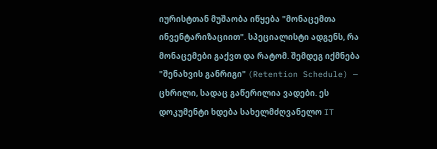იურისტთან მუშაობა იწყება "მონაცემთა ინვენტარიზაციით". სპეციალისტი ადგენს, რა მონაცემები გაქვთ და რატომ. შემდეგ იქმნება "შენახვის განრიგი" (Retention Schedule) — ცხრილი, სადაც გაწერილია ვადები. ეს დოკუმენტი ხდება სახელმძღვანელო IT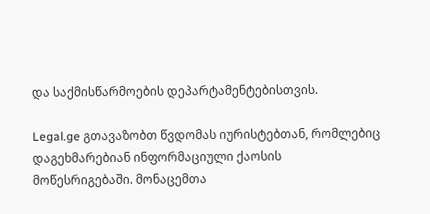და საქმისწარმოების დეპარტამენტებისთვის.

Legal.ge გთავაზობთ წვდომას იურისტებთან, რომლებიც დაგეხმარებიან ინფორმაციული ქაოსის მოწესრიგებაში. მონაცემთა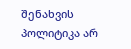შენახვის პოლიტიკა არ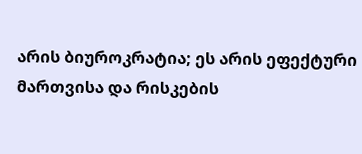არის ბიუროკრატია; ეს არის ეფექტური მართვისა და რისკების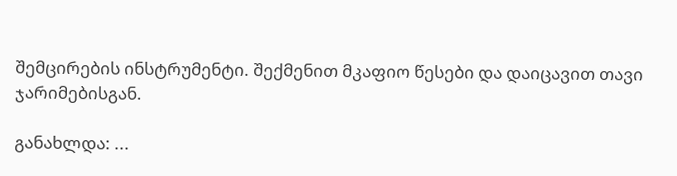შემცირების ინსტრუმენტი. შექმენით მკაფიო წესები და დაიცავით თავი ჯარიმებისგან.

განახლდა: ...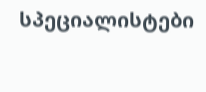სპეციალისტები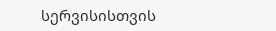სერვისისთვის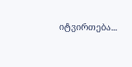იტვირთება...